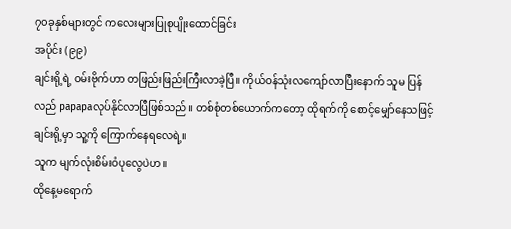၇၀ခုနှစ်များတွင် ကလေးများပြုစုပျိုးထောင်ခြင်း
အပိုင်း (၉၉)
ချင်းရို့ရဲ့ ဝမ်းဗိုက်ဟာ တဖြည်းဖြည်းကြီးလာခဲ့ပြီ။ ကိုယ်ဝန်သုံးလကျော်လာပြီးနောက် သူမ ပြန်လည် papapaလုပ်နိုင်လာပြီဖြစ်သည်။ တစ်စုံတစ်ယောက်ကတော့ ထိုရက်ကို စောင့်မျှော်နေသဖြင့် ချင်းရို့မှာ သူ့ကို ကြောက်နေရလေရဲ့။
သူက မျက်လုံးစိမ်းဝံပုလွေပဲဟ။
ထိုနေ့မရောက်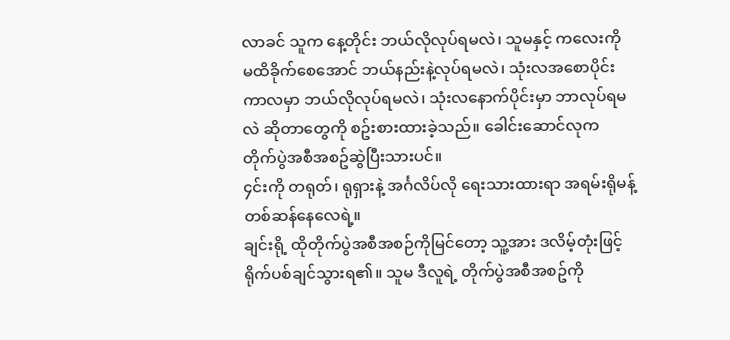လာခင် သူက နေ့တိုင်း ဘယ်လိုလုပ်ရမလဲ၊ သူမနှင့် ကလေးကို မထိခိုက်စေအောင် ဘယ်နည်းနဲ့လုပ်ရမလဲ၊ သုံးလအစောပိုင်းကာလမှာ ဘယ်လိုလုပ်ရမလဲ၊ သုံးလနောက်ပိုင်းမှာ ဘာလုပ်ရမလဲ ဆိုတာတွေကို စဥ်းစားထားခဲ့သည်။ ခေါင်းဆောင်လုက တိုက်ပွဲအစီအစဥ်ဆွဲပြီးသားပင်။
၄င်းကို တရုတ်၊ ရုရှားနဲ့ အင်္ဂလိပ်လို ရေးသားထားရာ အရမ်းရိုမန့်တစ်ဆန်နေလေရဲ့။
ချင်းရို့ ထိုတိုက်ပွဲအစီအစဉ်ကိုမြင်တော့ သူ့အား ဒလိမ့်တုံးဖြင့် ရိုက်ပစ်ချင်သွားရ၏။ သူမ ဒီလူရဲ့ တိုက်ပွဲအစီအစဥ်ကို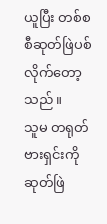ယူပြီး တစ်စစီဆုတ်ဖြဲပစ်လိုက်တော့သည်။
သူမ တရုတ်ဗားရှင်းကို ဆုတ်ဖြဲ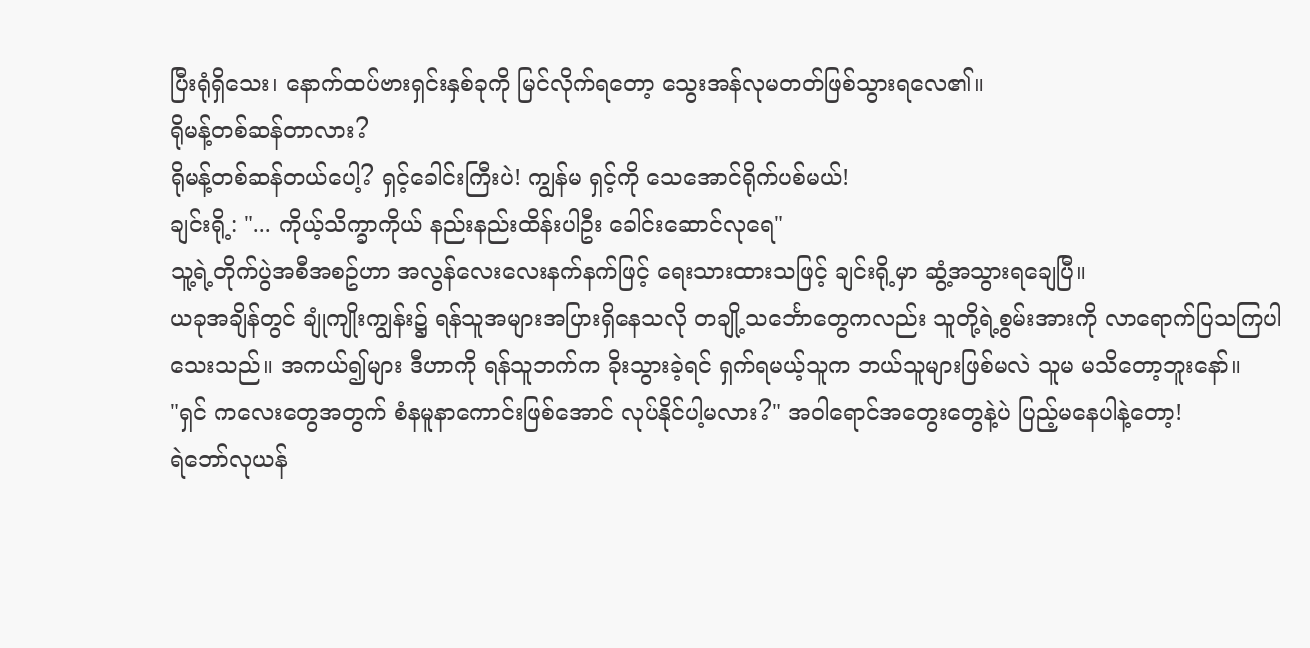ပြီးရုံရှိသေး၊ နောက်ထပ်ဗားရှင်းနှစ်ခုကို မြင်လိုက်ရတော့ သွေးအန်လုမတတ်ဖြစ်သွားရလေ၏။
ရိုမန့်တစ်ဆန်တာလား?
ရိုမန့်တစ်ဆန်တယ်ပေါ့? ရှင့်ခေါင်းကြီးပဲ! ကျွန်မ ရှင့်ကို သေအောင်ရိုက်ပစ်မယ်!
ချင်းရို့: "... ကိုယ့်သိက္ခာကိုယ် နည်းနည်းထိန်းပါဦး ခေါင်းဆောင်လုရေ"
သူ့ရဲ့တိုက်ပွဲအစီအစဥ်ဟာ အလွန်လေးလေးနက်နက်ဖြင့် ရေးသားထားသဖြင့် ချင်းရို့မှာ ဆွံ့အသွားရချေပြီ။
ယခုအချိန်တွင် ချုံကျိုးကျွန်း၌ ရန်သူအများအပြားရှိနေသလို တချို့သင်္ဘောတွေကလည်း သူတို့ရဲ့စွမ်းအားကို လာရောက်ပြသကြပါသေးသည်။ အကယ်၍များ ဒီဟာကို ရန်သူဘက်က ခိုးသွားခဲ့ရင် ရှက်ရမယ့်သူက ဘယ်သူများဖြစ်မလဲ သူမ မသိတော့ဘူးနော်။
"ရှင် ကလေးတွေအတွက် စံနမူနာကောင်းဖြစ်အောင် လုပ်နိုင်ပါ့မလား?" အဝါရောင်အတွေးတွေနဲ့ပဲ ပြည့်မနေပါနဲ့တော့!
ရဲဘော်လုယန်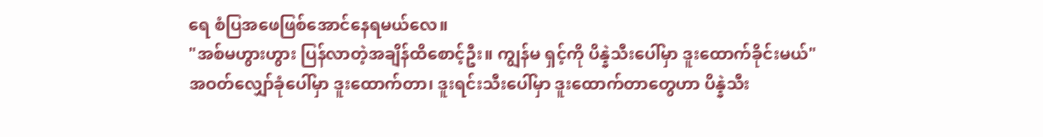ရေ စံပြအဖေဖြစ်အောင်နေရမယ်လေ။
"အစ်မဟွားဟွား ပြန်လာတဲ့အချိန်ထိစောင့်ဦး။ ကျွန်မ ရှင့်ကို ပိန္နဲသီးပေါ်မှာ ဒူးထောက်ခိုင်းမယ်"
အဝတ်လျှော်ခုံပေါ်မှာ ဒူးထောက်တာ၊ ဒူးရင်းသီးပေါ်မှာ ဒူးထောက်တာတွေဟာ ပိန္နဲသီး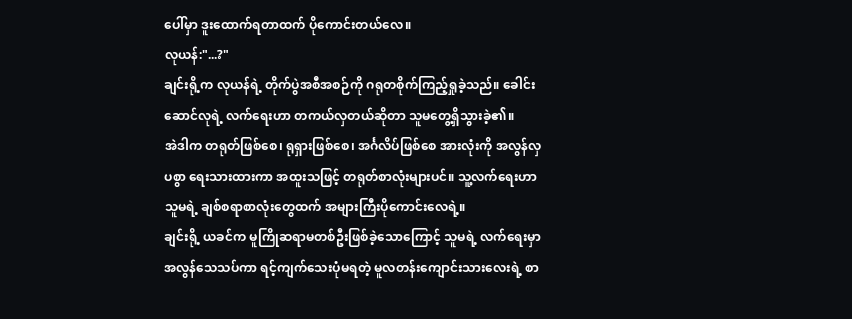ပေါ်မှာ ဒူးထောက်ရတာထက် ပိုကောင်းတယ်လေ။
လုယန်:"...?"
ချင်းရို့က လုယန်ရဲ့ တိုက်ပွဲအစီအစဉ်ကို ဂရုတစိုက်ကြည့်ရှုခဲ့သည်။ ခေါင်းဆောင်လုရဲ့ လက်ရေးဟာ တကယ်လှတယ်ဆိုတာ သူမတွေ့ရှိသွားခဲ့၏။
အဲဒါက တရုတ်ဖြစ်စေ၊ ရုရှားဖြစ်စေ၊ အင်္ဂလိပ်ဖြစ်စေ အားလုံးကို အလွန်လှပစွာ ရေးသားထားကာ အထူးသဖြင့် တရုတ်စာလုံးများပင်။ သူ့လက်ရေးဟာ သူမရဲ့ ချစ်စရာစာလုံးတွေထက် အများကြီးပိုကောင်းလေရဲ့။
ချင်းရို့ ယခင်က မူကြိုဆရာမတစ်ဦးဖြစ်ခဲ့သောကြောင့် သူမရဲ့ လက်ရေးမှာ အလွန်သေသပ်ကာ ရင့်ကျက်သေးပုံမရတဲ့ မူလတန်းကျောင်းသားလေးရဲ့ စာ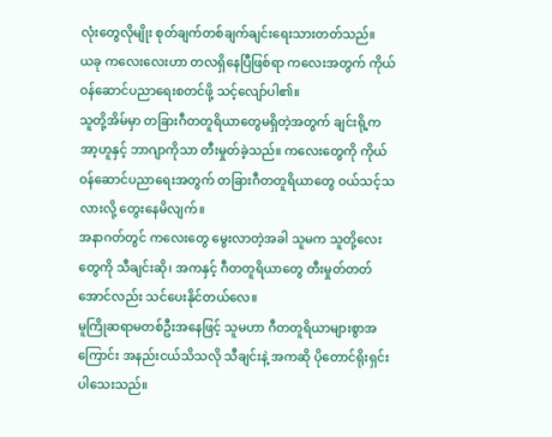လုံးတွေလိုမျိုး စုတ်ချက်တစ်ချက်ချင်းရေးသားတတ်သည်။
ယခု ကလေးလေးဟာ တလရှိနေပြီဖြစ်ရာ ကလေးအတွက် ကိုယ်ဝန်ဆောင်ပညာရေးစတင်ဖို့ သင့်လျော်ပါ၏။
သူတို့အိမ်မှာ တခြားဂီတတူရိယာတွေမရှိတဲ့အတွက် ချင်းရို့က အာ့ဟူနှင့် ဘာဂျာကိုသာ တီးမှုတ်ခဲ့သည်။ ကလေးတွေကို ကိုယ်ဝန်ဆောင်ပညာရေးအတွက် တခြားဂီတတူရိယာတွေ ဝယ်သင့်သလားလို့ တွေးနေမိလျက်။
အနာဂတ်တွင် ကလေးတွေ မွေးလာတဲ့အခါ သူမက သူတို့လေးတွေကို သီချင်းဆို၊ အကနှင့် ဂီတတူရိယာတွေ တီးမှုတ်တတ်အောင်လည်း သင်ပေးနိုင်တယ်လေ။
မူကြိုဆရာမတစ်ဦးအနေဖြင့် သူမဟာ ဂီတတူရိယာများစွာအကြောင်း အနည်းငယ်သိသလို သီချင်းနဲ့ အကဆို ပိုတောင်ရိုးရှင်းပါသေးသည်။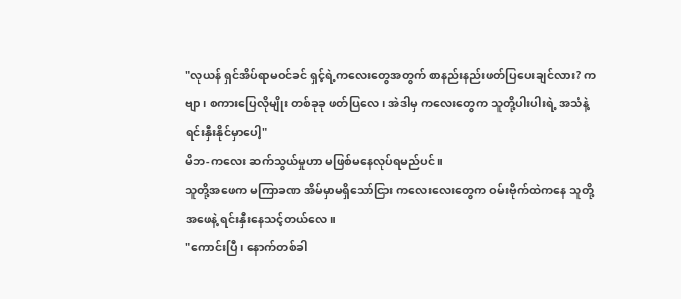"လုယန် ရှင်အိပ်ရာမဝင်ခင် ရှင့်ရဲ့ကလေးတွေအတွက် စာနည်းနည်းဖတ်ပြပေးချင်လား? ကဗျာ၊ စကားပြေလိုမျိုး တစ်ခုခု ဖတ်ပြလေ၊ အဲဒါမှ ကလေးတွေက သူတို့ပါးပါးရဲ့ အသံနဲ့ ရင်းနှီးနိုင်မှာပေါ့"
မိဘ-ကလေး ဆက်သွယ်မှုဟာ မဖြစ်မနေလုပ်ရမည်ပင်။
သူတို့အဖေက မကြာခဏ အိမ်မှာမရှိသော်ငြား ကလေးလေးတွေက ဝမ်းဗိုက်ထဲကနေ သူတို့အဖေနဲ့ ရင်းနှီးနေသင့်တယ်လေ။
"ကောင်းပြီ၊ နောက်တစ်ခါ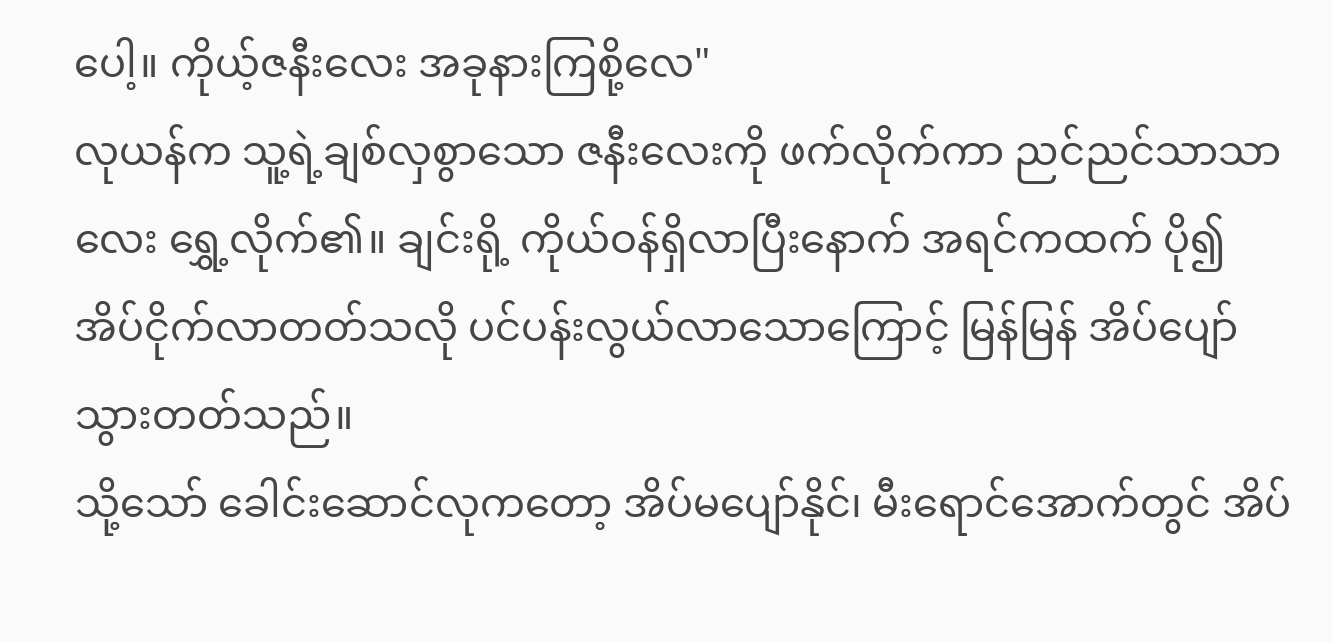ပေါ့။ ကိုယ့်ဇနီးလေး အခုနားကြစို့လေ"
လုယန်က သူ့ရဲ့ချစ်လှစွာသော ဇနီးလေးကို ဖက်လိုက်ကာ ညင်ညင်သာသာလေး ရွှေ့လိုက်၏။ ချင်းရို့ ကိုယ်ဝန်ရှိလာပြီးနောက် အရင်ကထက် ပို၍ အိပ်ငိုက်လာတတ်သလို ပင်ပန်းလွယ်လာသောကြောင့် မြန်မြန် အိပ်ပျော်သွားတတ်သည်။
သို့သော် ခေါင်းဆောင်လုကတော့ အိပ်မပျော်နိုင်၊ မီးရောင်အောက်တွင် အိပ်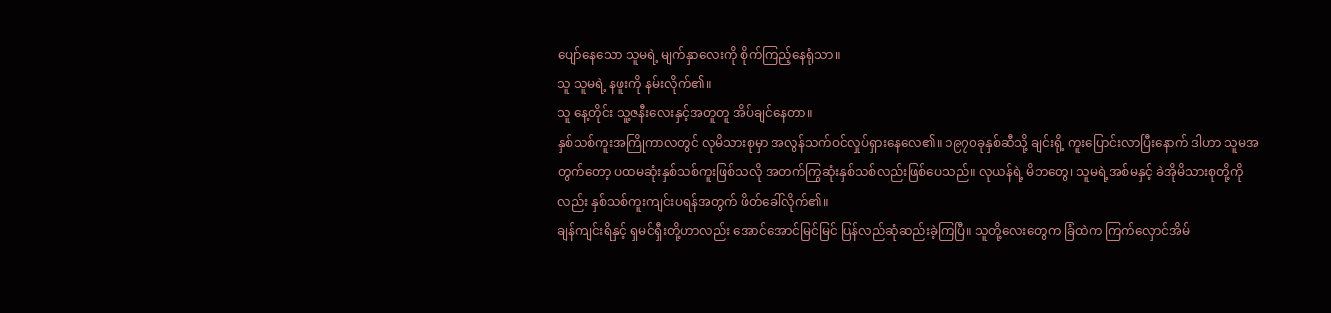ပျော်နေသော သူမရဲ့ မျက်နှာလေးကို စိုက်ကြည့်နေရုံသာ။
သူ သူမရဲ့ နဖူးကို နမ်းလိုက်၏။
သူ နေ့တိုင်း သူ့ဇနီးလေးနှင့်အတူတူ အိပ်ချင်နေတာ။
နှစ်သစ်ကူးအကြိုကာလတွင် လုမိသားစုမှာ အလွန်သက်ဝင်လှုပ်ရှားနေလေ၏။ ၁၉၇၀ခုနှစ်ဆီသို့ ချင်းရို့ ကူးပြောင်းလာပြီးနောက် ဒါဟာ သူမအတွက်တော့ ပထမဆုံးနှစ်သစ်ကူးဖြစ်သလို အတက်ကြွဆုံးနှစ်သစ်လည်းဖြစ်ပေသည်။ လုယန်ရဲ့ မိဘတွေ၊ သူမရဲ့အစ်မနှင့် ခဲအိုမိသားစုတို့ကိုလည်း နှစ်သစ်ကူးကျင်းပရန်အတွက် ဖိတ်ခေါ်လိုက်၏။
ချန်ကျင်းရိနှင့် ရှမင်ရှီးတို့ဟာလည်း အောင်အောင်မြင်မြင် ပြန်လည်ဆုံဆည်းခဲ့ကြပြီ။ သူတို့လေးတွေက ခြံထဲက ကြက်လှောင်အိမ်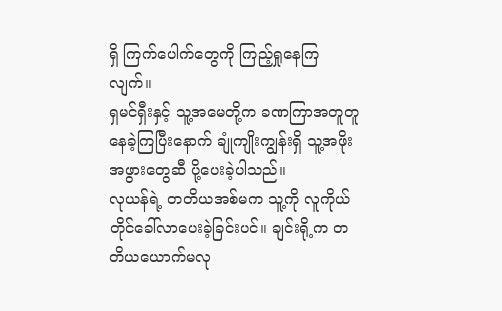ရှိ ကြက်ပေါက်တွေကို ကြည့်ရှုနေကြလျက်။
ရှမင်ရှီးနှင့် သူ့အမေတို့က ခဏကြာအတူတူနေခဲ့ကြပြီးနောက် ချုံကျိုးကျွန်းရှိ သူ့အဖိုးအဖွားတွေဆီ ပို့ပေးခဲ့ပါသည်။
လုယန်ရဲ့ တတိယအစ်မက သူ့ကို လူကိုယ်တိုင်ခေါ်လာပေးခဲ့ခြင်းပင်။ ချင်းရို့က တတိယယောက်မလု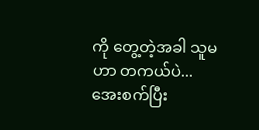ကို တွေ့တဲ့အခါ သူမဟာ တကယ်ပဲ... အေးစက်ပြီး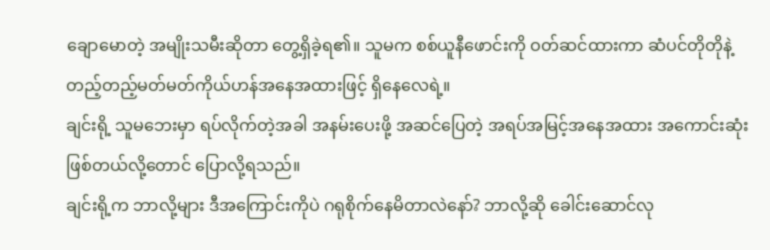ချောမောတဲ့ အမျိုးသမီးဆိုတာ တွေ့ရှိခဲ့ရ၏။ သူမက စစ်ယူနီဖောင်းကို ဝတ်ဆင်ထားကာ ဆံပင်တိုတိုနဲ့ တည့်တည့်မတ်မတ်ကိုယ်ဟန်အနေအထားဖြင့် ရှိနေလေရဲ့။
ချင်းရို့ သူမဘေးမှာ ရပ်လိုက်တဲ့အခါ အနမ်းပေးဖို့ အဆင်ပြေတဲ့ အရပ်အမြင့်အနေအထား အကောင်းဆုံးဖြစ်တယ်လို့တောင် ပြောလို့ရသည်။
ချင်းရို့က ဘာလို့များ ဒီအကြောင်းကိုပဲ ဂရုစိုက်နေမိတာလဲနော်? ဘာလို့ဆို ခေါင်းဆောင်လု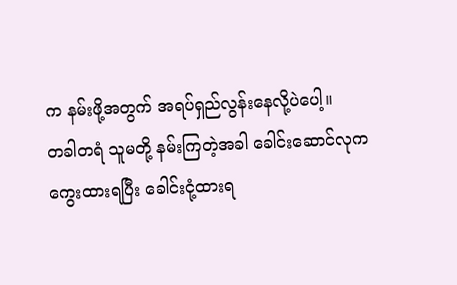က နမ်းဖို့အတွက် အရပ်ရှည်လွန်းနေလို့ပဲပေါ့။
တခါတရံ သူမတို့ နမ်းကြတဲ့အခါ ခေါင်းဆောင်လုက ကွေးထားရပြီး ခေါင်းငုံ့ထားရ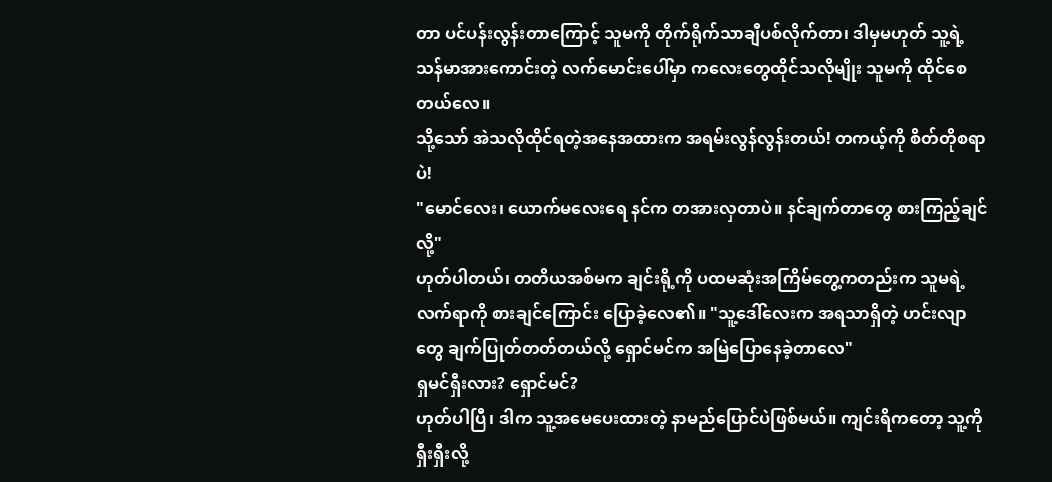တာ ပင်ပန်းလွန်းတာကြောင့် သူမကို တိုက်ရိုက်သာချီပစ်လိုက်တာ၊ ဒါမှမဟုတ် သူ့ရဲ့ သန်မာအားကောင်းတဲ့ လက်မောင်းပေါ်မှာ ကလေးတွေထိုင်သလိုမျိုး သူမကို ထိုင်စေတယ်လေ။
သို့သော် အဲသလိုထိုင်ရတဲ့အနေအထားက အရမ်းလွန်လွန်းတယ်! တကယ့်ကို စိတ်တိုစရာပဲ!
"မောင်လေး၊ ယောက်မလေးရေ နင်က တအားလှတာပဲ။ နင်ချက်တာတွေ စားကြည့်ချင်လို့"
ဟုတ်ပါတယ်၊ တတိယအစ်မက ချင်းရို့ကို ပထမဆုံးအကြိမ်တွေ့ကတည်းက သူမရဲ့လက်ရာကို စားချင်ကြောင်း ပြောခဲ့လေ၏။ "သူ့ဒေါ်လေးက အရသာရှိတဲ့ ဟင်းလျာတွေ ချက်ပြုတ်တတ်တယ်လို့ ရှောင်မင်က အမြဲပြောနေခဲ့တာလေ"
ရှမင်ရှီးလား? ရှောင်မင်?
ဟုတ်ပါပြီ၊ ဒါက သူ့အမေပေးထားတဲ့ နာမည်ပြောင်ပဲဖြစ်မယ်။ ကျင်းရိကတော့ သူ့ကို ရှီးရှီးလို့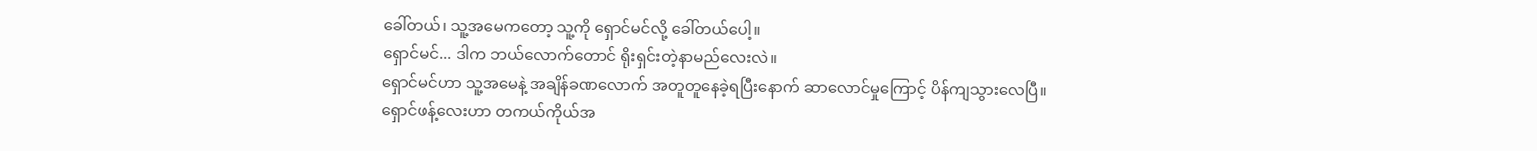ခေါ်တယ်၊ သူ့အမေကတော့ သူ့ကို ရှောင်မင်လို့ ခေါ်တယ်ပေါ့။
ရှောင်မင်... ဒါက ဘယ်လောက်တောင် ရိုးရှင်းတဲ့နာမည်လေးလဲ။
ရှောင်မင်ဟာ သူ့အမေနဲ့ အချိန်ခဏလောက် အတူတူနေခဲ့ရပြီးနောက် ဆာလောင်မှုကြောင့် ပိန်ကျသွားလေပြီ။
ရှောင်ဖန့်လေးဟာ တကယ်ကိုယ်အ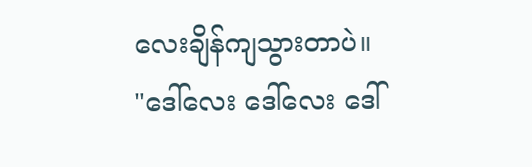လေးချိန်ကျသွားတာပဲ။
"ဒေါ်လေး ဒေါ်လေး ဒေါ်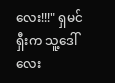လေး!!!" ရှမင်ရှီးက သူ့ဒေါ်လေး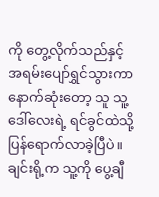ကို တွေ့လိုက်သည်နှင့် အရမ်းပျော်ရွှင်သွားကာ နောက်ဆုံးတော့ သူ သူ့ဒေါ်လေးရဲ့ ရင်ခွင်ထဲသို့ ပြန်ရောက်လာခဲ့ပြီပဲ။
ချင်းရို့က သူ့ကို ပွေ့ချီ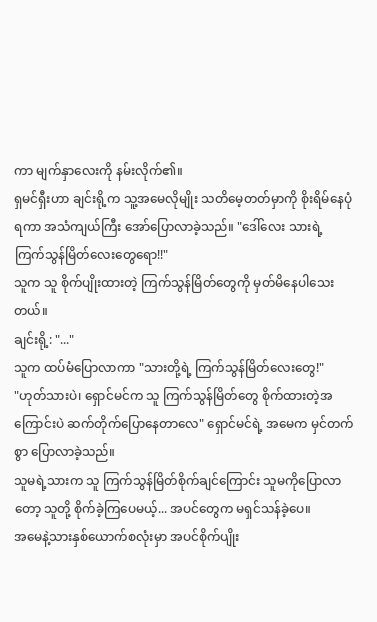ကာ မျက်နှာလေးကို နမ်းလိုက်၏။
ရှမင်ရှီးဟာ ချင်းရို့က သူ့အမေလိုမျိုး သတိမေ့တတ်မှာကို စိုးရိမ်နေပုံရကာ အသံကျယ်ကြီး အော်ပြောလာခဲ့သည်။ "ဒေါ်လေး သားရဲ့ ကြက်သွန်မြိတ်လေးတွေရော!!"
သူက သူ စိုက်ပျိုးထားတဲ့ ကြက်သွန်မြိတ်တွေကို မှတ်မိနေပါသေးတယ်။
ချင်းရို့: "..."
သူက ထပ်မံပြောလာကာ "သားတို့ရဲ့ ကြက်သွန်မြိတ်လေးတွေ!"
"ဟုတ်သားပဲ၊ ရှောင်မင်က သူ ကြက်သွန်မြိတ်တွေ စိုက်ထားတဲ့အကြောင်းပဲ ဆက်တိုက်ပြောနေတာလေ" ရှောင်မင်ရဲ့ အမေက မှင်တက်စွာ ပြောလာခဲ့သည်။
သူမရဲ့သားက သူ ကြက်သွန်မြိတ်စိုက်ချင်ကြောင်း သူမကိုပြောလာတော့ သူတို့ စိုက်ခဲ့ကြပေမယ့်... အပင်တွေက မရှင်သန်ခဲ့ပေ။
အမေနဲ့သားနှစ်ယောက်စလုံးမှာ အပင်စိုက်ပျိုး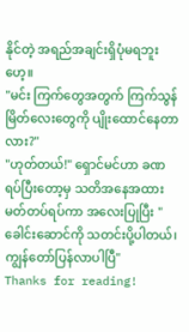နိုင်တဲ့ အရည်အချင်းရှိပုံမရဘူးဟေ့။
"မင်း ကြက်တွေအတွက် ကြက်သွန်မြိတ်လေးတွေကို ပျိုးထောင်နေတာလား?"
"ဟုတ်တယ်!" ရှောင်မင်ဟာ ခဏရပ်ပြီးတော့မှ သတိအနေအထားမတ်တပ်ရပ်ကာ အလေးပြုပြီး "ခေါင်းဆောင်ကို သတင်းပို့ပါတယ်၊ ကျွန်တော်ပြန်လာပါပြီ"
Thanks for reading!